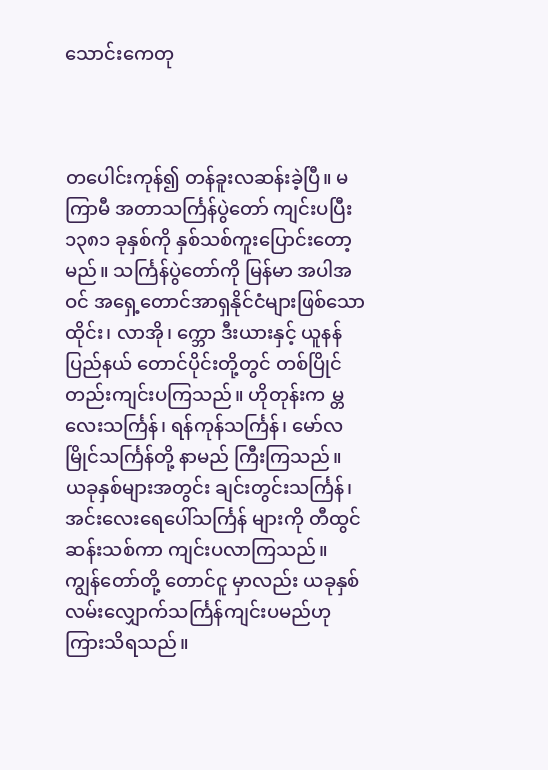သောင်းကေတု



တပေါင်းကုန်၍ တန်ခူးလဆန်းခဲ့ပြီ။ မကြာမီ အတာသင်္ကြန်ပွဲတော် ကျင်းပပြီး ၁၃၈၁ ခုနှစ်ကို နှစ်သစ်ကူးပြောင်းတော့မည်။ သင်္ကြန်ပွဲတော်ကို မြန်မာ အပါအဝင် အရှေ့တောင်အာရှနိုင်ငံများဖြစ်သော ထိုင်း၊ လာအို၊ က္ဘော ဒီးယားနှင့် ယူနန်ပြည်နယ် တောင်ပိုင်းတို့တွင် တစ်ပြိုင်တည်းကျင်းပကြသည်။ ဟိုတုန်းက မ္တလေးသင်္ကြန်၊ ရန်ကုန်သင်္ကြန်၊ မော်လမြိုင်သင်္ကြန်တို့ နာမည် ကြီးကြသည်။ ယခုနှစ်များအတွင်း ချင်းတွင်းသင်္ကြန်၊ အင်းလေးရေပေါ်သင်္ကြန် များကို တီထွင်ဆန်းသစ်ကာ ကျင်းပလာကြသည်။ ကျွန်တော်တို့ တောင်ငူ မှာလည်း ယခုနှစ် လမ်းလျှောက်သင်္ကြန်ကျင်းပမည်ဟု ကြားသိရသည်။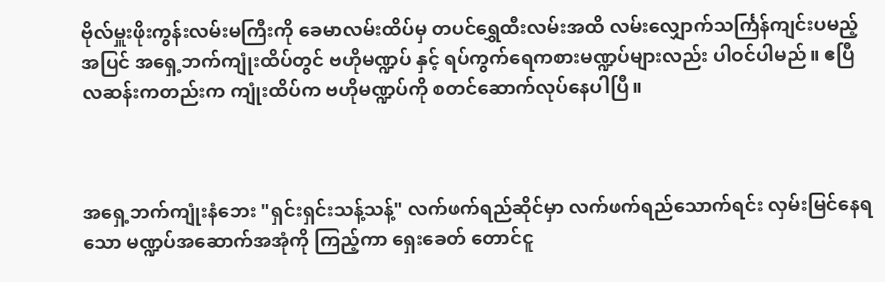ဗိုလ်မှူးဖိုးကွန်းလမ်းမကြီးကို ခေမာလမ်းထိပ်မှ တပင်ရွှေထီးလမ်းအထိ လမ်းလျှောက်သင်္ကြန်ကျင်းပမည့်အပြင် အရှေ့ဘက်ကျုံးထိပ်တွင် ဗဟိုမဏ္ဍပ် နှင့် ရပ်ကွက်ရေကစားမဏ္ဍပ်များလည်း ပါဝင်ပါမည်။ ဧပြီလဆန်းကတည်းက ကျုံးထိပ်က ဗဟိုမဏ္ဍပ်ကို စတင်ဆောက်လုပ်နေပါပြီ။



အရှေ့ဘက်ကျုံးနံဘေး "ရှင်းရှင်းသန့်သန့်" လက်ဖက်ရည်ဆိုင်မှာ လက်ဖက်ရည်သောက်ရင်း လှမ်းမြင်နေရသော မဏ္ဍပ်အဆောက်အအုံကို ကြည့်ကာ ရှေးခေတ် တောင်ငူ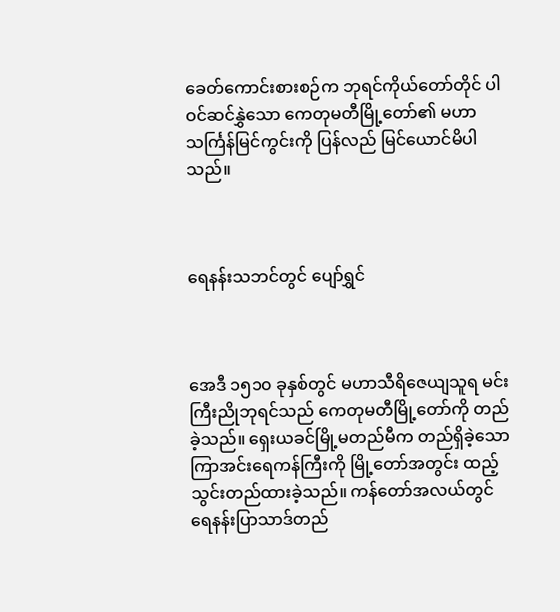ခေတ်ကောင်းစားစဉ်က ဘုရင်ကိုယ်တော်တိုင် ပါဝင်ဆင်နွှဲသော ကေတုမတီမြို့တော်၏ မဟာသင်္ကြန်မြင်ကွင်းကို ပြန်လည် မြင်ယောင်မိပါသည်။



ရေနန်းသဘင်တွင် ပျော်ရွှင်



အေဒီ ၁၅၁၀ ခုနှစ်တွင် မဟာသီရိဇေယျသူရ မင်းကြီးညိုဘုရင်သည် ကေတုမတီမြို့တော်ကို တည်ခဲ့သည်။ ရှေးယခင်မြို့မတည်မီက တည်ရှိခဲ့သော ကြာအင်းရေကန်ကြီးကို မြို့တော်အတွင်း ထည့်သွင်းတည်ထားခဲ့သည်။ ကန်တော်အလယ်တွင် ရေနန်းပြာသာဒ်တည်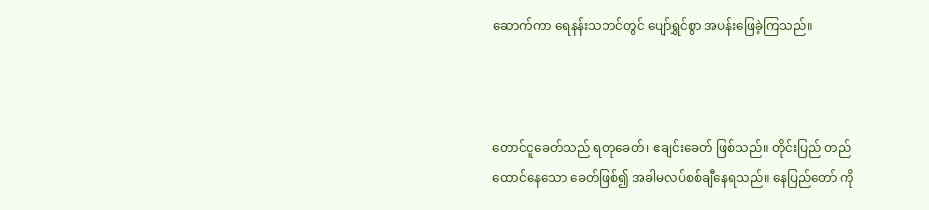ဆောက်ကာ ရေနန်းသဘင်တွင် ပျော်ရွှင်စွာ အပန်းဖြေခဲ့ကြသည်။



တောင်ငူခေတ်သည် ရတုခေတ်၊ ဧချင်းခေတ် ဖြစ်သည်။ တိုင်းပြည် တည်ထောင်နေသော ခေတ်ဖြစ်၍ အခါမလပ်စစ်ချီနေရသည်။ နေပြည်တော် ကို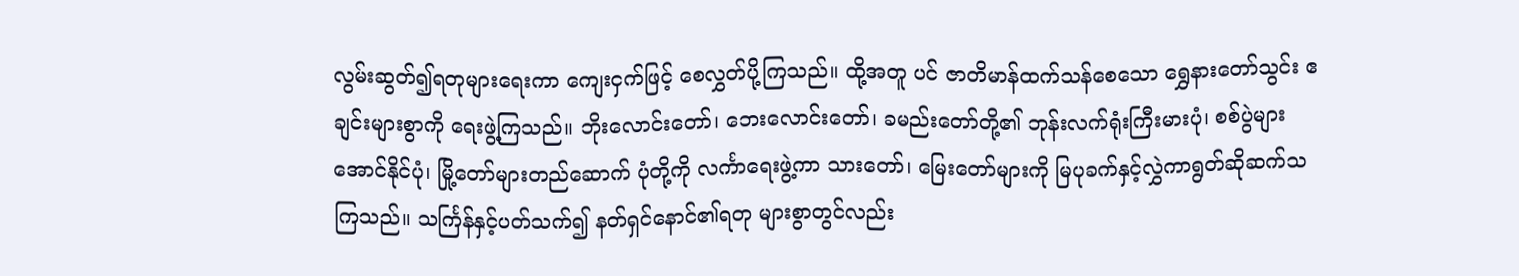လွမ်းဆွတ်၍ရတုများရေးကာ ကျေးငှက်ဖြင့် စေလွှတ်ပို့ကြသည်။ ထို့အတူ ပင် ဇာတိမာန်ထက်သန်စေသော ရွှေနားတော်သွင်း ဧချင်းများစွာကို ရေးဖွဲ့ကြသည်။ ဘိုးလောင်းတော်၊ ဘေးလောင်းတော်၊ ခမည်းတော်တို့၏ ဘုန်းလက်ရုံးကြီးမားပုံ၊ စစ်ပွဲများအောင်နိုင်ပုံ၊ မြို့တော်များတည်ဆောက် ပုံတို့ကို လင်္ကာရေးဖွဲ့ကာ သားတော်၊ မြေးတော်များကို မြပုခက်နှင့်လွှဲကာရွတ်ဆိုဆက်သကြသည်။ သင်္ကြန်နှင့်ပတ်သက်၍ နတ်ရှင်နောင်၏ရတု များစွာတွင်လည်း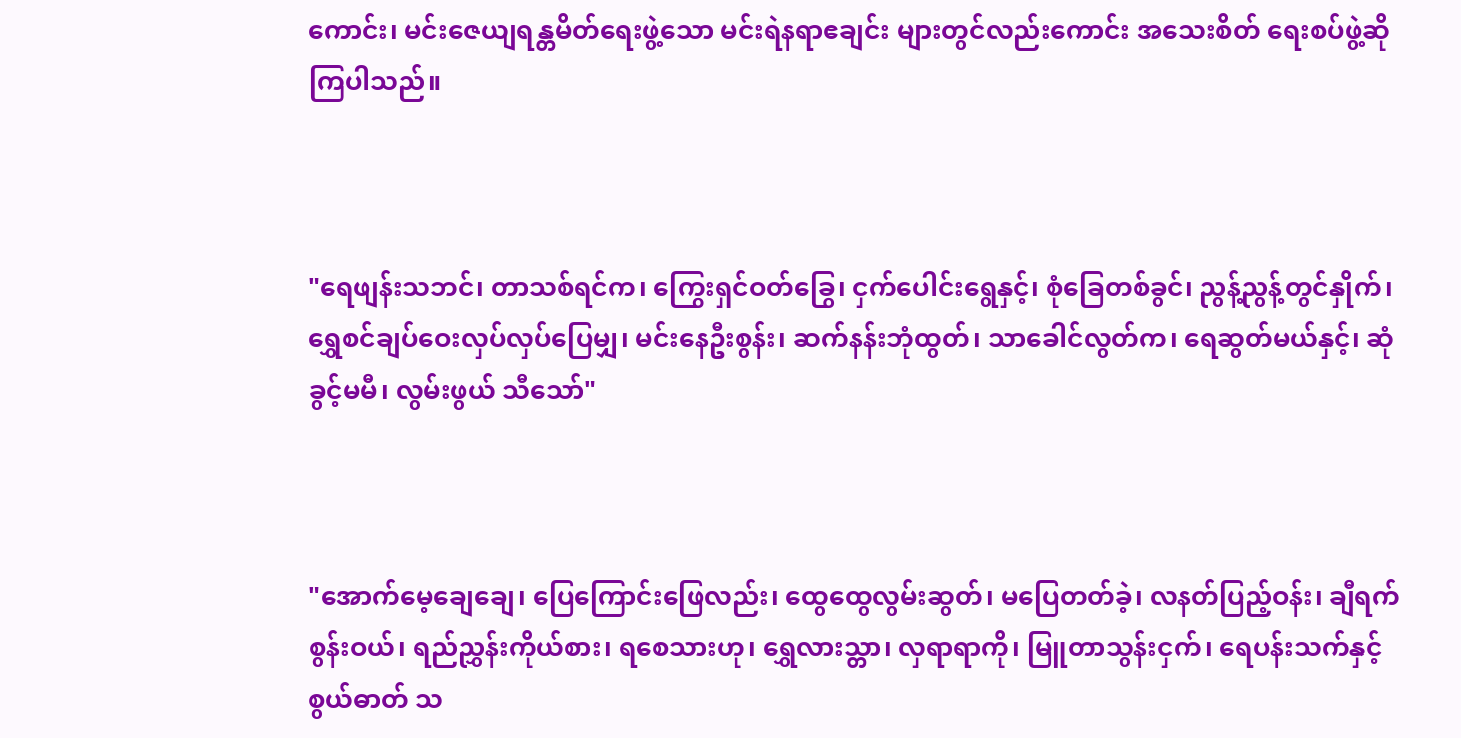ကောင်း၊ မင်းဇေယျရန္တမိတ်ရေးဖွဲ့သော မင်းရဲနရာဧချင်း များတွင်လည်းကောင်း အသေးစိတ် ရေးစပ်ဖွဲ့ဆိုကြပါသည်။



"ရေဖျန်းသဘင်၊ တာသစ်ရင်က၊ ကြွေးရှင်ဝတ်ခြွေ၊ ငှက်ပေါင်းရွေနှင့်၊ စုံခြေတစ်ခွင်၊ ညွန့်ညွန့်တွင်နှိုက်၊ ရွှေစင်ချပ်ဝေးလှပ်လှပ်ပြေမျှ၊ မင်းနေဦးစွန်း၊ ဆက်နန်းဘုံထွတ်၊ သာခေါင်လွတ်က၊ ရေဆွတ်မယ်နှင့်၊ ဆုံခွင့်မမီ၊ လွမ်းဖွယ် သီသော်"



"အောက်မေ့ချေချေ၊ ပြေကြောင်းဖြေလည်း၊ ထွေထွေလွမ်းဆွတ်၊ မပြေတတ်ခဲ့၊ လနတ်ပြည့်ဝန်း၊ ချီရက်စွန်းဝယ်၊ ရည်ညွှန်းကိုယ်စား၊ ရစေသားဟု၊ ရွှေလားသ္တာ၊ လှရာရာကို၊ မြူတာသွန်းငှက်၊ ရေပန်းသက်နှင့် စွယ်ဓာတ် သ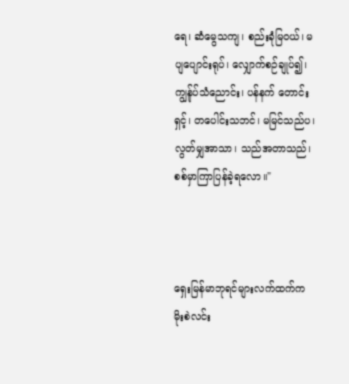ရေ၊ ဆံမွေသကျ၊ စည်းခုံမြဝယ်၊ မပျပျောင်းရုပ်၊ လျှောက်စဉ်ချုပ်၍၊ ကျွန်ုပ်သံညောင်း၊ ပန်နက် တောင်းရှင့်၊ တပေါင်းသဘင်၊ မမြင်သည်ပ၊ လွတ်မျှအာသာ၊ သည်အတာသည်၊ စစ်မှာကြာပြန်ခဲ့ရလော။"



ရှေးမြန်မာဘုရင်များလက်ထက်က မိုးစဲလင်း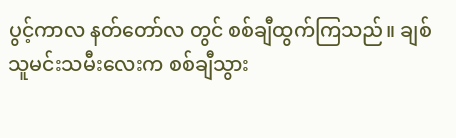ပွင့်ကာလ နတ်တော်လ တွင် စစ်ချီထွက်ကြသည်။ ချစ်သူမင်းသမီးလေးက စစ်ချီသွား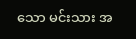သော မင်းသား အ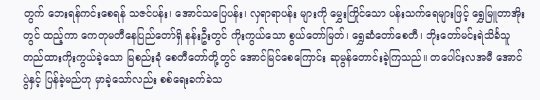တွက် ဘေးရန်ကင်းစေရန် သဇင်ပန်း၊ အောင်သပြေပန်း၊ လှရာရာပန်း များကို မွှေးကြိုင်သော ပန်းသက်ရေများဖြင့် ရွှေမြူတာအိုးတွင် ထည့်ကာ ကေတုမတီနေပြည်တော်ရှိ နန်းဦးတွင် ကိုးကွယ်သော စွယ်တော်မြတ်၊ ရွှေဆံတော်စေတီ၊ ဘိုးတော်မင်းရဲသိင်္ခသူ တည်ထားကိုးကွယ်ခဲ့သော မြစည်းခုံ စေတီတော်တို့တွင် အောင်မြင်စေကြောင်း ဆုမွန်တောင်းခဲ့ကြသည်။ တပေါင်းလအမီ အောင်ပွဲနှင့် ပြန်ခဲ့မည်ဟု မှာခဲ့သော်လည်း စစ်ရေးခက်ခဲသ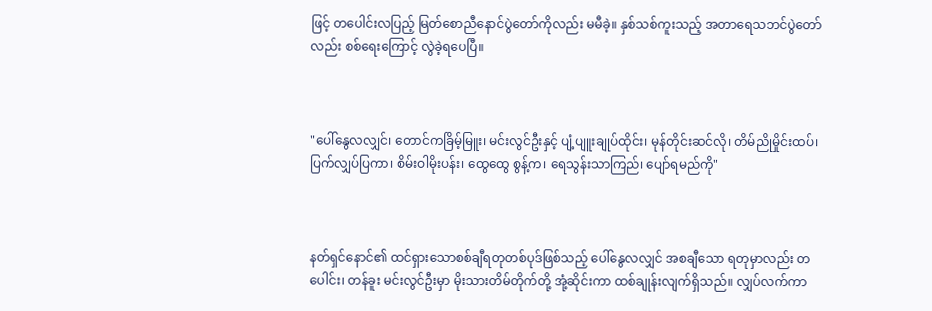ဖြင့် တပေါင်းလပြည့် မြတ်စောညီနောင်ပွဲတော်ကိုလည်း မမီခဲ့။ နှစ်သစ်ကူးသည့် အတာရေသဘင်ပွဲတော်လည်း စစ်ရေးကြောင့် လွဲခဲ့ရပေပြီ။



"ပေါ်နွေလလျှင်၊ တောင်ကခြိမ့်မြူး၊ မင်းလွင်ဦးနှင့် ပျံ့ပျူးချုပ်ထိုင်း၊ မုန်တိုင်းဆင်လို၊ တိမ်ညိုမှိုင်းထပ်၊ ပြက်လျှပ်ပြကာ၊ စိမ်းဝါမိုးပန်း၊ ထွေထွေ စွန့်က၊ ရေသွန်းသာကြည်၊ ပျော်ရမည်ကို"



နတ်ရှင်နောင်၏ ထင်ရှားသောစစ်ချီရတုတစ်ပုဒ်ဖြစ်သည့် ပေါ်နွေလလျှင် အစချီသော ရတုမှာလည်း တပေါင်း၊ တန်ခူး မင်းလွင်ဦးမှာ မိုးသားတိမ်တိုက်တို့ အုံ့ဆိုင်းကာ ထစ်ချုန်းလျက်ရှိသည်။ လျှပ်လက်ကာ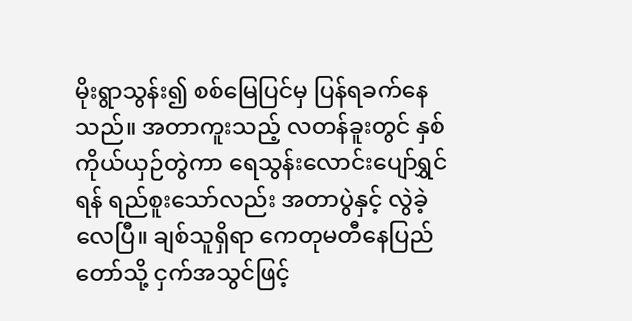မိုးရွာသွန်း၍ စစ်မြေပြင်မှ ပြန်ရခက်နေသည်။ အတာကူးသည့် လတန်ခူးတွင် နှစ်ကိုယ်ယှဉ်တွဲကာ ရေသွန်းလောင်းပျော်ရွှင်ရန် ရည်စူးသော်လည်း အတာပွဲနှင့် လွဲခဲ့လေပြီ။ ချစ်သူရှိရာ ကေတုမတီနေပြည်တော်သို့ ငှက်အသွင်ဖြင့်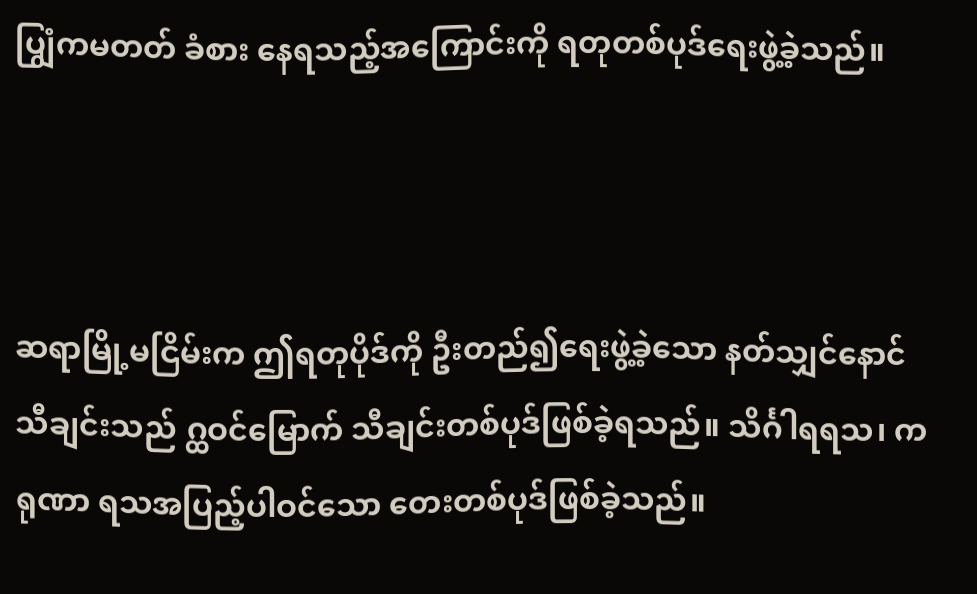ပျြွံကမတတ် ခံစား နေရသည့်အကြောင်းကို ရတုတစ်ပုဒ်ရေးဖွဲ့ခဲ့သည်။



ဆရာမြို့မငြိမ်းက ဤရတုပိုဒ်ကို ဦးတည်၍ရေးဖွဲ့ခဲ့သော နတ်သျှင်နောင် သီချင်းသည် ဂ္ထဝင်မြောက် သီချင်းတစ်ပုဒ်ဖြစ်ခဲ့ရသည်။ သိင်္ဂါရရသ၊ ကရုဏာ ရသအပြည့်ပါဝင်သော တေးတစ်ပုဒ်ဖြစ်ခဲ့သည်။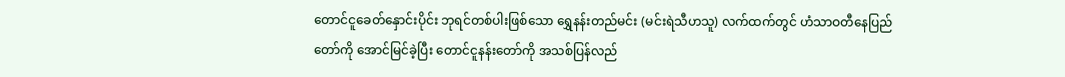တောင်ငူခေတ်နှောင်းပိုင်း ဘုရင်တစ်ပါးဖြစ်သော ရွှေနန်းတည်မင်း (မင်းရဲသီဟသူ) လက်ထက်တွင် ဟံသာဝတီနေပြည်တော်ကို အောင်မြင်ခဲ့ပြီး တောင်ငူနန်းတော်ကို အသစ်ပြန်လည်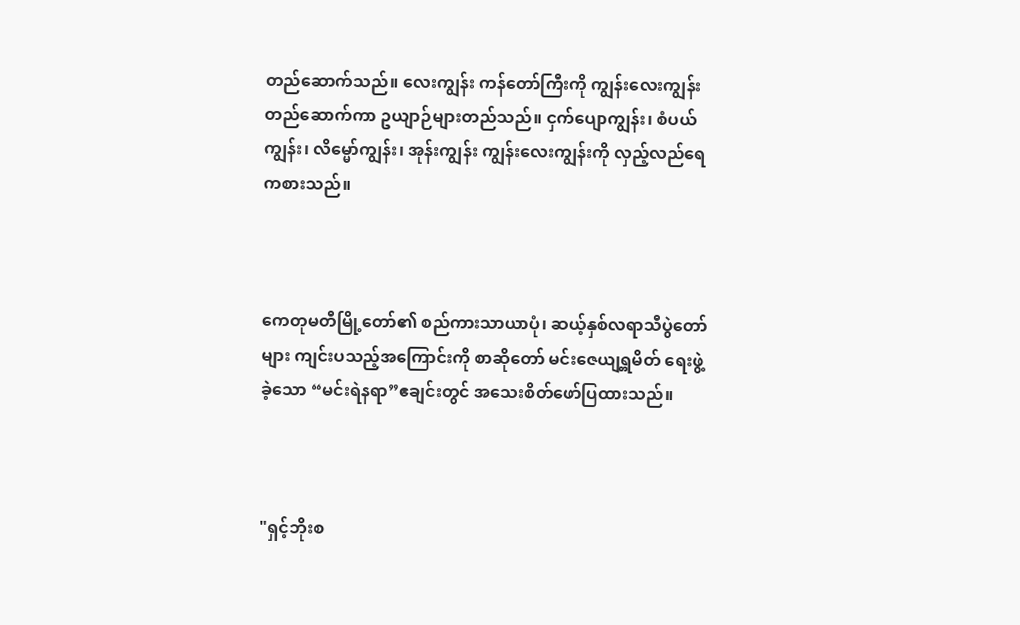တည်ဆောက်သည်။ လေးကျွန်း ကန်တော်ကြီးကို ကျွန်းလေးကျွန်းတည်ဆောက်ကာ ဥယျာဉ်များတည်သည်။ ငှက်ပျောကျွန်း၊ စံပယ်ကျွန်း၊ လိမ္မော်ကျွန်း၊ အုန်းကျွန်း ကျွန်းလေးကျွန်းကို လှည့်လည်ရေကစားသည်။



ကေတုမတီမြို့တော်၏ စည်ကားသာယာပုံ၊ ဆယ့်နှစ်လရာသီပွဲတော်များ ကျင်းပသည့်အကြောင်းကို စာဆိုတော် မင်းဇေယျရ္တမိတ် ရေးဖွဲ့ခဲ့သော “မင်းရဲနရာ”ဧချင်းတွင် အသေးစိတ်ဖော်ပြထားသည်။



"ရှင့်ဘိုးစ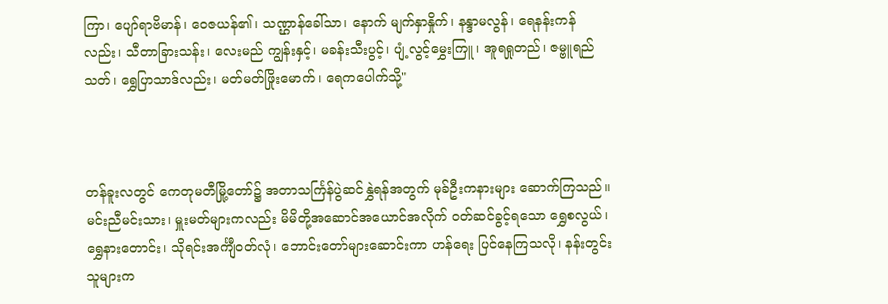ကြာ၊ ပျော်ရာဗိမာန်၊ ဝေဇယန်၏၊ သဏ္ဌာန်ခေါ်သာ၊ နောက် မျက်နှာနှိုက်၊ နန္ဒာမလွန်၊ ရေနန်းကန်လည်း၊ သီတာခြားသန်း၊ လေးမည် ကျွန်းနှင့်၊ မခန်းသီးပွင့်၊ ပျံ့လွင့်မွှေးကြူ၊ အူရရှုတည်၊ ဇမ္ဗူရည်သတ်၊ ရွှေပြာသာဒ်လည်း၊ မတ်မတ်ဖြိုးမောက်၊ ရေကပေါက်သို့"



တန်ခူးလတွင် ကေတုမတီမြို့တော်၌ အတာသင်္ကြန်ပွဲဆင်နွှဲရန်အတွက် မုခ်ဦးကနားများ ဆောက်ကြသည်။ မင်းညီမင်းသား၊ မှူးမတ်များကလည်း မိမိတို့အဆောင်အယောင်အလိုက် ဝတ်ဆင်ခွင့်ရသော ရွှေစလွယ်၊ ရွှေနားတောင်း၊ သိုရင်းအင်္ကျီဝတ်လုံ၊ ဘောင်းတော်များဆောင်းကာ ဟန်ရေး ပြင်နေကြသလို၊ နန်းတွင်းသူများက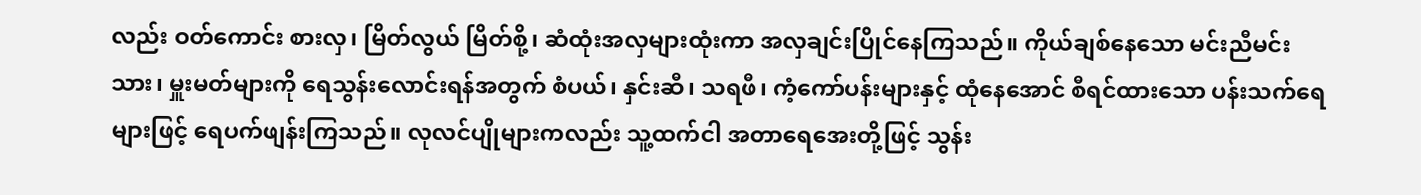လည်း ဝတ်ကောင်း စားလှ၊ မြိတ်လွယ် မြိတ်စို့၊ ဆံထုံးအလှများထုံးကာ အလှချင်းပြိုင်နေကြသည်။ ကိုယ်ချစ်နေသော မင်းညီမင်းသား၊ မှူးမတ်များကို ရေသွန်းလောင်းရန်အတွက် စံပယ်၊ နှင်းဆီ၊ သရဖီ၊ ကံ့ကော်ပန်းများနှင့် ထုံနေအောင် စီရင်ထားသော ပန်းသက်ရေများဖြင့် ရေပက်ဖျန်းကြသည်။ လုလင်ပျိုများကလည်း သူ့ထက်ငါ အတာရေအေးတို့ဖြင့် သွန်း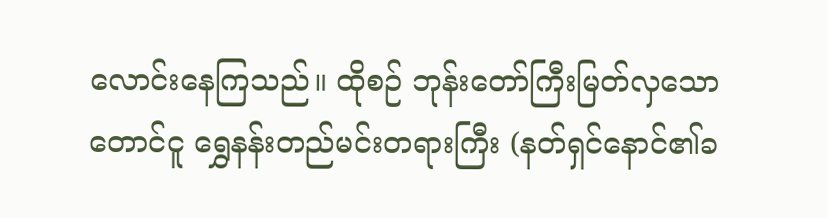လောင်းနေကြသည်။ ထိုစဉ် ဘုန်းတော်ကြီးမြတ်လှသော တောင်ငူ ရွှေနန်းတည်မင်းတရားကြီး (နတ်ရှင်နောင်၏ခ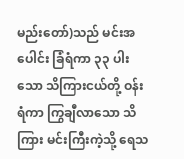မည်းတော်)သည် မင်းအပေါင်း ခြံရံကာ ၃၃ ပါးသော သိကြားငယ်တို့ ဝန်းရံကာ ကြွချီလာသော သိကြား မင်းကြီးကဲ့သို့ ရေသ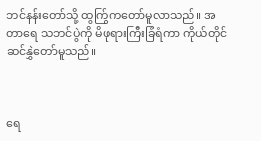ဘင်နန်းတော်သို့ ထွကြွ်ကတော်မူလာသည်။ အတာရေ သဘင်ပွဲကို မိဖုရားကြီးခြံရံကာ ကိုယ်တိုင်ဆင်နွှဲတော်မူသည်။



ရေ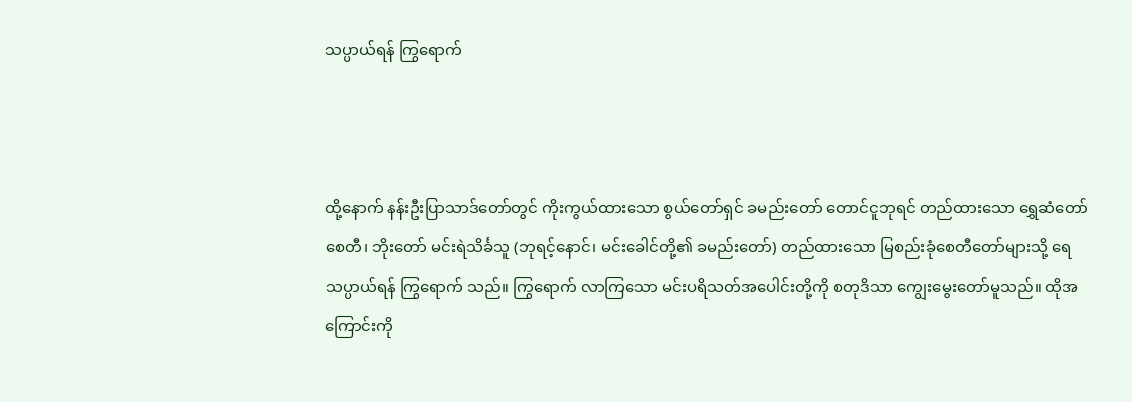သပ္ပာယ်ရန် ကြွရောက်



ထို့နောက် နန်းဦးပြာသာဒ်တော်တွင် ကိုးကွယ်ထားသော စွယ်တော်ရှင် ခမည်းတော် တောင်ငူဘုရင် တည်ထားသော ရွှေဆံတော်စေတီ၊ ဘိုးတော် မင်းရဲသိင်္ခသူ (ဘုရင့်နောင်၊ မင်းခေါင်တို့၏ ခမည်းတော်) တည်ထားသော မြစည်းခုံစေတီတော်များသို့ ရေသပ္ပာယ်ရန် ကြွရောက် သည်။ ကြွရောက် လာကြသော မင်းပရိသတ်အပေါင်းတို့ကို စတုဒိသာ ကျွေးမွေးတော်မူသည်။ ထိုအကြောင်းကို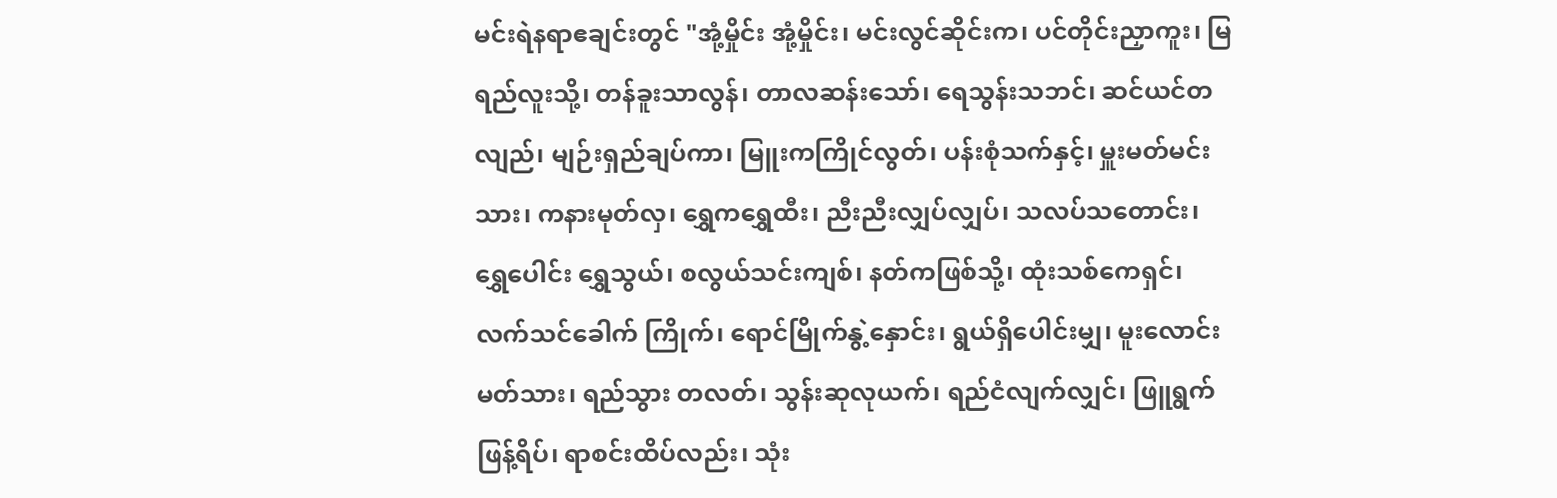မင်းရဲနရာဧချင်းတွင် "အုံ့မှိုင်း အုံ့မှိုင်း၊ မင်းလွင်ဆိုင်းက၊ ပင်တိုင်းညှာကူး၊ မြရည်လူးသို့၊ တန်ခူးသာလွန်၊ တာလဆန်းသော်၊ ရေသွန်းသဘင်၊ ဆင်ယင်တလျည်၊ မျဉ်းရှည်ချပ်ကာ၊ မြူးကကြိုင်လွတ်၊ ပန်းစုံသက်နှင့်၊ မှူးမတ်မင်းသား၊ ကနားမုတ်လှ၊ ရွှေကရွှေထီး၊ ညီးညီးလျှပ်လျှပ်၊ သလပ်သတောင်း၊ ရွှေပေါင်း ရွှေသွယ်၊ စလွယ်သင်းကျစ်၊ နတ်ကဖြစ်သို့၊ ထုံးသစ်ကေရှင်၊ လက်သင်ခေါက် ကြိုက်၊ ရောင်မြိုက်နွဲ့နှောင်း၊ ရွယ်ရှိပေါင်းမျှ၊ မူးလောင်းမတ်သား၊ ရည်သွား တလတ်၊ သွန်းဆုလုယက်၊ ရည်ငံလျက်လျှင်၊ ဖြူရွက်ဖြန့်ရိပ်၊ ရာစင်းထိပ်လည်း၊ သုံး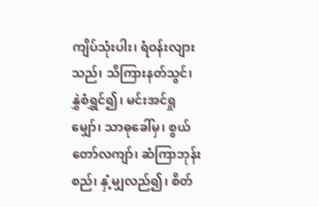ကျိပ်သုံးပါး၊ ရံဝန်းလျားသည်၊ သိကြားနတ်သွင်၊ နွှဲစံရွှင်၍၊ မင်းအင်ရှုမျှော်၊ သာဓုခေါ်မှ၊ စွယ်တော်လကျာ်၊ ဆံကြာဘုန်းစည်၊ နှံ့မျှလည်၍၊ စိတ်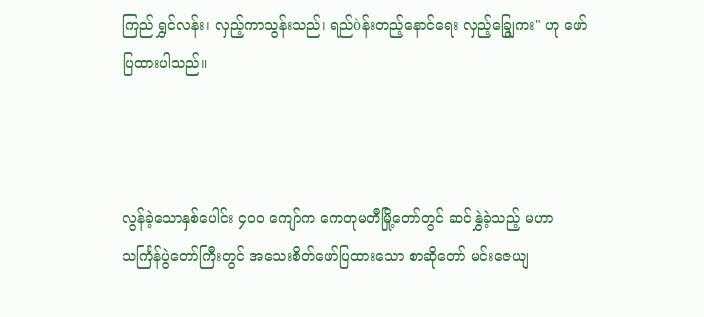ကြည် ရွှင်လန်း၊ လှည့်ကာသွန်းသည်၊ ရည်òန်းတည့်နောင်ရေး လှည့်ချြွေကး" ဟု ဖော်ပြထားပါသည်။



လွန်ခဲ့သောနှစ်ပေါင်း ၄၀ဝ ကျော်က ကေတုမတီမြို့တော်တွင် ဆင်နွှဲခဲ့သည့် မဟာသင်္ကြန်ပွဲတော်ကြီးတွင် အသေးစိတ်ဖော်ပြထားသော စာဆိုတော် မင်းဇေယျ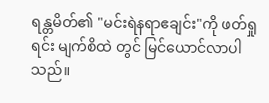ရန္တမိတ်၏ "မင်းရဲနရာဧချင်း"ကို ဖတ်ရှုရင်း မျက်စိထဲ တွင် မြင်ယောင်လာပါသည်။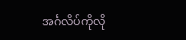အင်္ဂလိပ်ကိုလို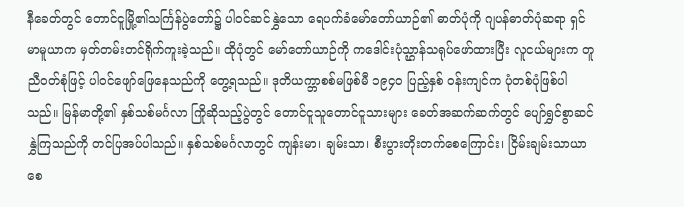နီခေတ်တွင် တောင်ငူမြို့၏သင်္ကြန်ပွဲတော်၌ ပါဝင်ဆင်နွှဲသော ရေပက်ခံမော်တော်ယာဉ်၏ ဓာတ်ပုံကို ဂျပန်ဓာတ်ပုံဆရာ ရှင်မာမူယာက မှတ်တမ်းတင်ရိုက်ကူးခဲ့သည်။ ထိုပုံတွင် မော်တော်ယာဉ်ကို ကဒေါင်းပုံသ္ဌာန်သရုပ်ဖော်ထားပြီး လူငယ်များက တူညီဝတ်စုံဖြင့် ပါဝင်ဖျော်ဖြေနေသည်ကို တွေ့ရသည်။ ဒုတိယက္ဘာစစ်မဖြစ်မီ ၁၉၄၀ ပြည့်နှစ် ဝန်းကျင်က ပုံတစ်ပုံဖြစ်ပါသည်။ မြန်မာတို့၏ နှစ်သစ်မင်္ဂလာ ကြိုဆိုသည့်ပွဲတွင် တောင်ငူသူတောင်ငူသားများ ခေတ်အဆက်ဆက်တွင် ပျော်ရွှင်စွာဆင်နွှဲကြသည်ကို တင်ပြအပ်ပါသည်။ နှစ်သစ်မင်္ဂလာတွင် ကျန်းမာ၊ ချမ်းသာ၊ စီးပွားတိုးတက်စေကြောင်း၊ ငြိမ်းချမ်းသာယာစေ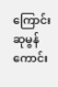ကြောင်း ဆုမွန်ကောင်း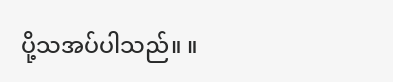ပို့သအပ်ပါသည်။ ။